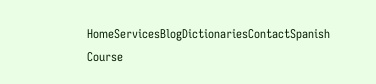HomeServicesBlogDictionariesContactSpanish Course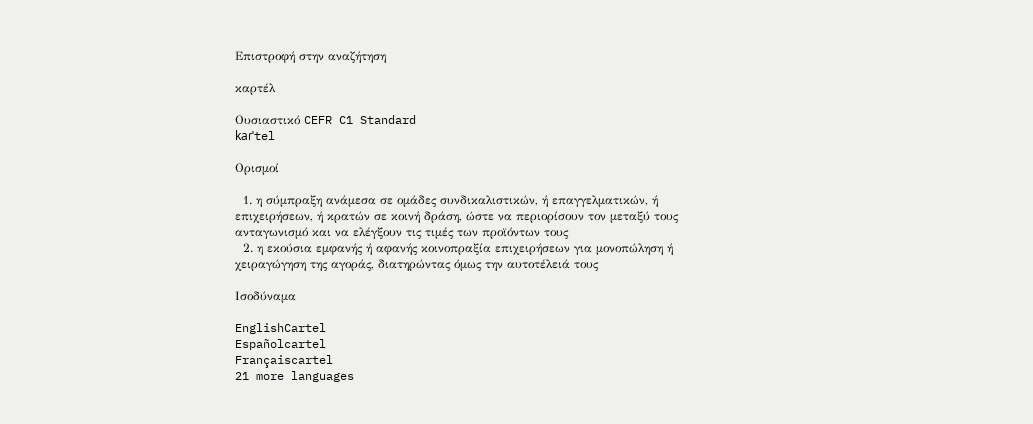Επιστροφή στην αναζήτηση

καρτέλ

Ουσιαστικό CEFR C1 Standard
kaɾˈtel

Ορισμοί

  1. η σύμπραξη ανάμεσα σε ομάδες συνδικαλιστικών, ή επαγγελματικών, ή επιχειρήσεων, ή κρατών σε κοινή δράση, ώστε να περιορίσουν τον μεταξύ τους ανταγωνισμό και να ελέγξουν τις τιμές των προϊόντων τους
  2. η εκούσια εμφανής ή αφανής κοινοπραξία επιχειρήσεων για μονοπώληση ή χειραγώγηση της αγοράς, διατηρώντας όμως την αυτοτέλειά τους

Ισοδύναμα

EnglishCartel
Españolcartel
Françaiscartel
21 more languages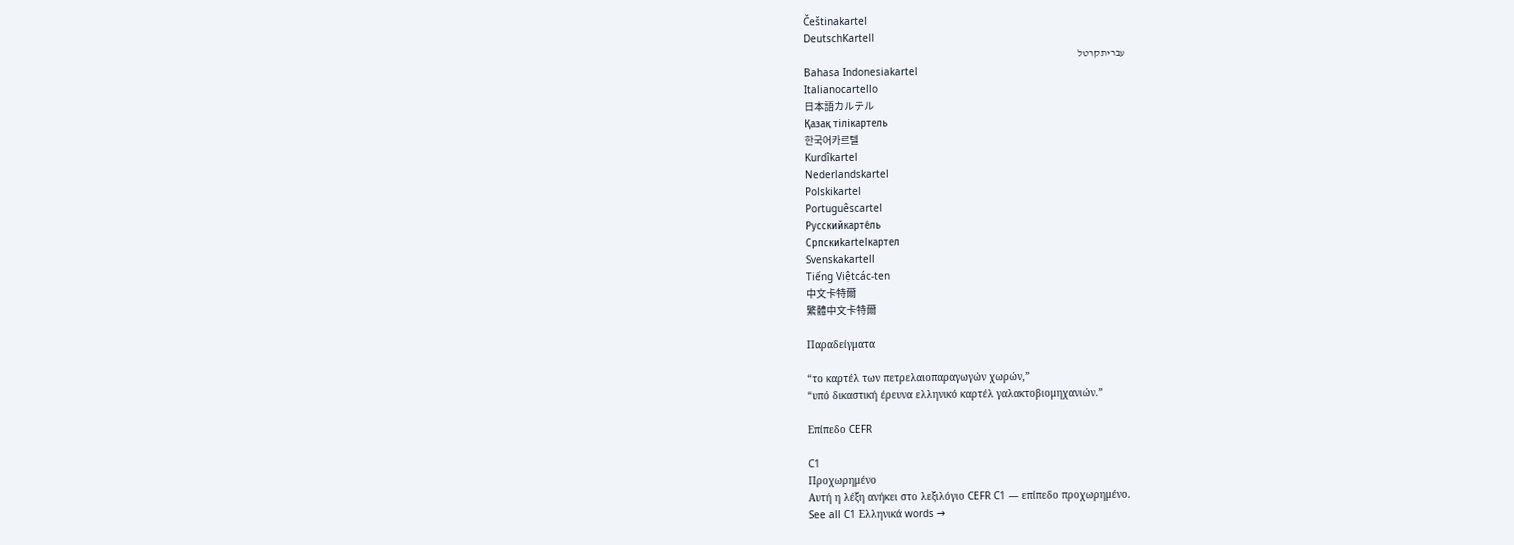Češtinakartel
DeutschKartell
עבריתקרטל
Bahasa Indonesiakartel
Italianocartello
日本語カルテル
Қазақ тілікартель
한국어카르텔
Kurdîkartel
Nederlandskartel
Polskikartel
Portuguêscartel
Русскийкарте́ль
Српскиkartelкартел
Svenskakartell
Tiếng Việtcác-ten
中文卡特爾
繁體中文卡特爾

Παραδείγματα

“το καρτέλ των πετρελαιοπαραγωγών χωρών,”
“υπό δικαστική έρευνα ελληνικό καρτέλ γαλακτοβιομηχανιών.”

Επίπεδο CEFR

C1
Προχωρημένο
Αυτή η λέξη ανήκει στο λεξιλόγιο CEFR C1 — επίπεδο προχωρημένο.
See all C1 Ελληνικά words →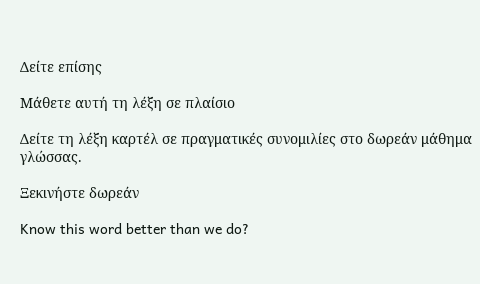Δείτε επίσης

Μάθετε αυτή τη λέξη σε πλαίσιο

Δείτε τη λέξη καρτέλ σε πραγματικές συνομιλίες στο δωρεάν μάθημα γλώσσας.

Ξεκινήστε δωρεάν

Know this word better than we do?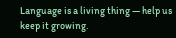Language is a living thing — help us keep it growing.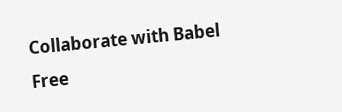Collaborate with Babel Free